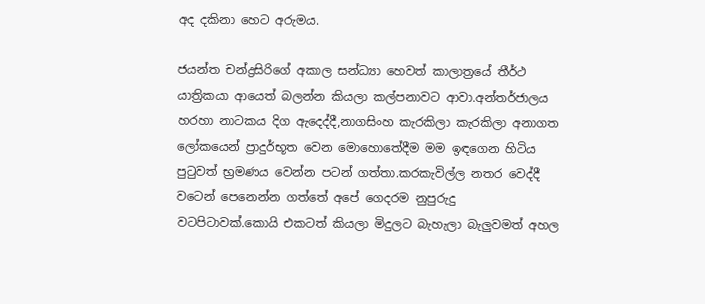අද දකිනා හෙට අරුමය.

ජයන්ත චන්ද්‍රසිරිගේ අකාල සන්ධ්‍යා හෙවත් කාලාත්‍රයේ තීර්ථ යාත්‍රිකයා ආයෙත් බලන්න කියලා කල්පනාවට ආවා.අන්තර්ජාලය හරහා නාටකය දිග ඇදෙද්දී,නාගසිංහ කැරකිලා කැරකිලා අනාගත ලෝකයෙන් ප්‍රාදුර්භූත වෙන මොහොතේදීම මම ඉඳගෙන හිටිය පුටුවත් භ්‍රමණය වෙන්න පටන් ගත්තා.කරකැවිල්ල නතර වෙද්දී වටෙන් පෙනෙන්න ගත්තේ අපේ ගෙදරම නුපුරුදු වටපිටාවක්.කොයි එකටත් කියලා මිදුලට බැහැලා බැලුවමත් අහල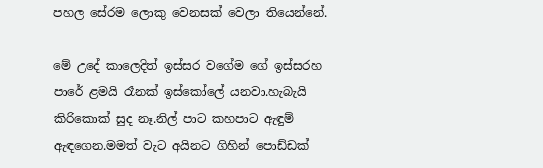පහල සේරම ලොකු වෙනසක් වෙලා තියෙන්නේ.

මේ උදේ කාලෙදිත් ඉස්සර වගේම ගේ ඉස්සරහ පාරේ ළමයි රෑනක් ඉස්කෝලේ යනවා.හැබැයි කිරිකොක් සුද නෑ.නිල් පාට කහපාට ඇඳුම් ඇඳගෙන.මමත් වැට අයිනට ගිහින් පොඩ්ඩක්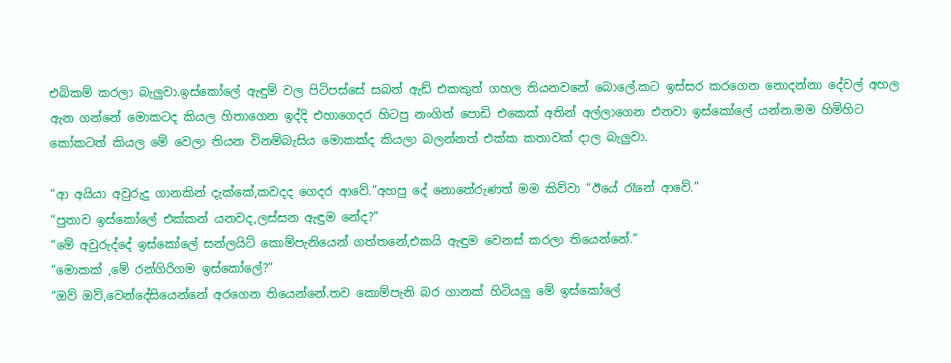එබිකම් කරලා බැලුවා.ඉස්කෝලේ ඇඳුම් වල පිටිපස්සේ සබන් ඇඩ් එකකුත් ගහල තියනවනේ බොලේ.කට ඉස්සර කරගෙන නොදන්නා දේවල් අහල ඇන ගන්නේ මොකටද කියල හිතාගෙන ඉද්දි එහාගෙදර හිටපු නංගිත් පොඩි එකෙක් අතින් අල්ලාගෙන එනවා ඉස්කෝලේ යන්න.මම හිමිහිට කෝකටත් කියල මේ වෙලා තියන විනම්බැසිය මොකක්ද කියලා බලන්නත් එක්ක කතාවක් දාල බැලුවා.

“ආ අයියා අවුරුදු ගානකින් දැක්කේ,කවදද ගෙදර ආවේ.”අහපු දේ නොතේරුණත් මම කිව්වා “ඊයේ රෑනේ ආවේ.”
“පුතාව ඉස්කෝලේ එක්කන් යනවද,ලස්සන ඇඳුම නේද?”
“මේ අවුරුද්දේ ඉස්කෝලේ සන්ලයිට් කොම්පැනියෙන් ගත්තනේ,එකයි ඇඳුම වෙනස් කරලා තියෙන්නේ.”
“මොකක් ,මේ රන්ගිරිගම ඉස්කෝලේ?”
“ඔව් ඔව්,වෙන්දේසියෙන්නේ අරගෙන තියෙන්නේ.තව කොම්පැනි බර ගානක් හිටියලු මේ ඉස්කෝලේ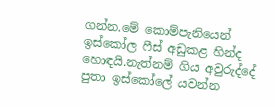ගන්න.මේ කොම්පැනියෙන් ඉස්කෝල ෆීස් අඩුකළ හින්ද හොඳයි.නැත්නම් ගිය අවුරුද්දේ පුතා ඉස්කෝලේ යවන්න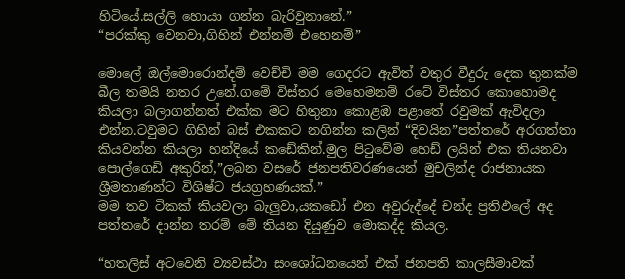හිටියේ.සල්ලි හොයා ගන්න බැරිවුනානේ.”
“පරක්කු වෙනවා,ගිහින් එන්නම් එහෙනම්”

මොලේ ඔල්මොරොන්දම් වෙච්චි මම ගෙදරට ඇවිත් වතුර වීදුරු දෙක තුනක්ම බීල තමයි නතර උනේ.ගමේ විස්තර මෙහෙමනම් රටේ විස්තර කොහොමද කියලා බලාගන්නත් එක්ක මට හිතුනා කොළඹ පළාතේ රවුමක් ඇවිදලා එන්න.ටවුමට ගිහින් බස් එකකට නගින්න කලින් “දිවයින”පත්තරේ අරගත්තා කියවන්න කියලා හන්දියේ කඩේකින්.මුල පිටුවේම හෙඩ් ලයින් එක තියනවා පොල්ගෙඩි අකුරින්,”ලබන වසරේ ජනපතිවරණයෙන් මුචලින්ද රාජනායක ශ්‍රීමතාණන්ට විශිෂ්ට ජයග්‍රහණයක්.”
මම තව ටිකක් කියවලා බැලුවා,යකඩෝ එන අවුරුද්දේ චන්ද ප්‍රතිඵලේ අද පත්තරේ දාන්න තරම් මේ තියන දියුණුව මොකද්ද කියල.

“හතලිස් අටවෙනි ව්‍යවස්ථා සංශෝධනයෙන් එක් ජනපති කාලසීමාවක්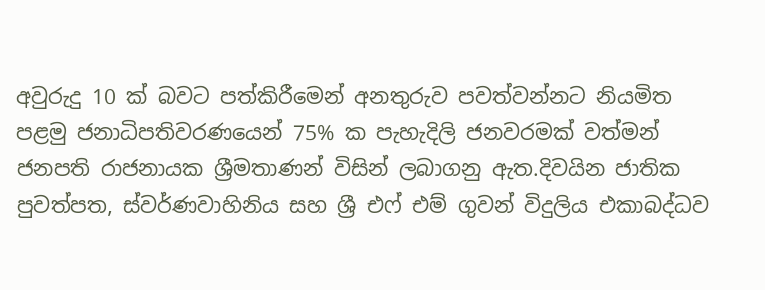අවුරුදු 10 ක් බවට පත්කිරීමෙන් අනතුරුව පවත්වන්නට නියමිත පළමු ජනාධිපතිවරණයෙන් 75% ක පැහැදිලි ජනවරමක් වත්මන් ජනපති රාජනායක ශ්‍රීමතාණන් විසින් ලබාගනු ඇත.දිවයින ජාතික පුවත්පත, ස්වර්ණවාහිනිය සහ ශ්‍රී එෆ් එම් ගුවන් විදුලිය එකාබද්ධව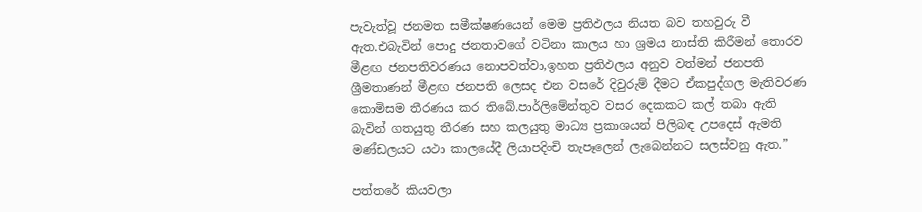පැවැත්වූ ජනමත සමීක්ෂණයෙන් මෙම ප්‍රතිඵලය නියත බව තහවුරු වී ඇත.එබැවින් පොදු ජනතාවගේ වටිනා කාලය හා ශ්‍රමය නාස්ති කිරීමන් තොරව මීළඟ ජනපතිවරණය නොපවත්වා,ඉහත ප්‍රතිඵලය අනුව වත්මන් ජනපති ශ්‍රීමතාණන් මීළඟ ජනපති ලෙසද එන වසරේ දිවුරුම් දීමට ඒකපුද්ගල මැතිවරණ කොමිසම තීරණය කර තිබේ.පාර්ලිමේන්තුව වසර දෙකකට කල් තබා ඇති බැවින් ගතයුතු තීරණ සහ කලයුතු මාධ්‍ය ප්‍රකාශයන් පිලිබඳ උපදෙස් ඇමති මණ්ඩලයට යථා කාලයේදී ලියාපදිංචි තැපෑලෙන් ලැබෙන්නට සලස්වනු ඇත.”

පත්තරේ කියවලා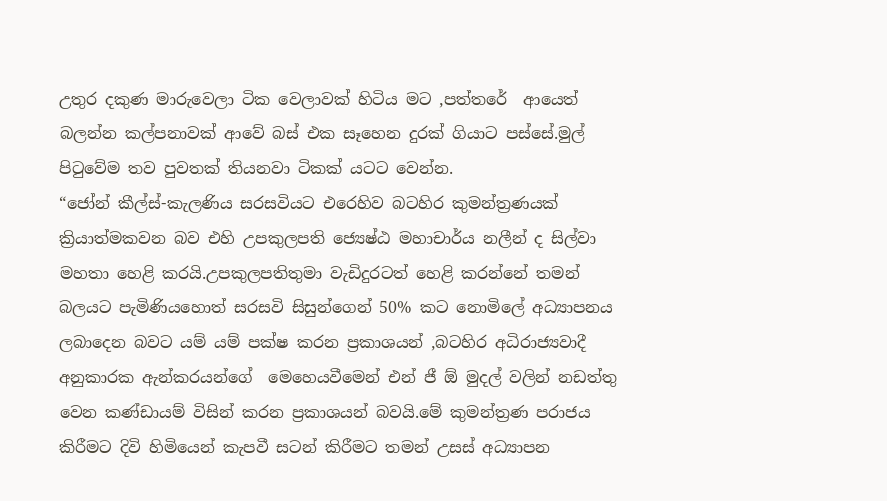උතුර දකුණ මාරුවෙලා ටික වෙලාවක් හිටිය මට ,පත්තරේ  ආයෙත් බලන්න කල්පනාවක් ආවේ බස් එක සෑහෙන දුරක් ගියාට පස්සේ.මුල් පිටුවේම තව පුවතක් තියනවා ටිකක් යටට වෙන්න.
“ජෝන් කීල්ස්-කැලණිය සරසවියට එරෙහිව බටහිර කුමන්ත්‍රණයක් ක්‍රියාත්මකවන බව එහි උපකුලපති ජ්‍යෙෂ්ඨ මහාචාර්ය නලීන් ද සිල්වා මහතා හෙළි කරයි.උපකුලපතිතුමා වැඩිදුරටත් හෙළි කරන්නේ තමන් බලයට පැමිණියහොත් සරසවි සිසුන්ගෙන් 50% කට නොමිලේ අධ්‍යාපනය ලබාදෙන බවට යම් යම් පක්ෂ කරන ප්‍රකාශයන් ,බටහිර අධිරාජ්‍යවාදී  අනුකාරක ඇන්කරයන්ගේ  මෙහෙයවීමෙන් එන් ජී ඕ මුදල් වලින් නඩත්තු වෙන කණ්ඩායම් විසින් කරන ප්‍රකාශයන් බවයි.මේ කුමන්ත්‍රණ පරාජය කිරීමට දිවි හිමියෙන් කැපවී සටන් කිරීමට තමන් උසස් අධ්‍යාපන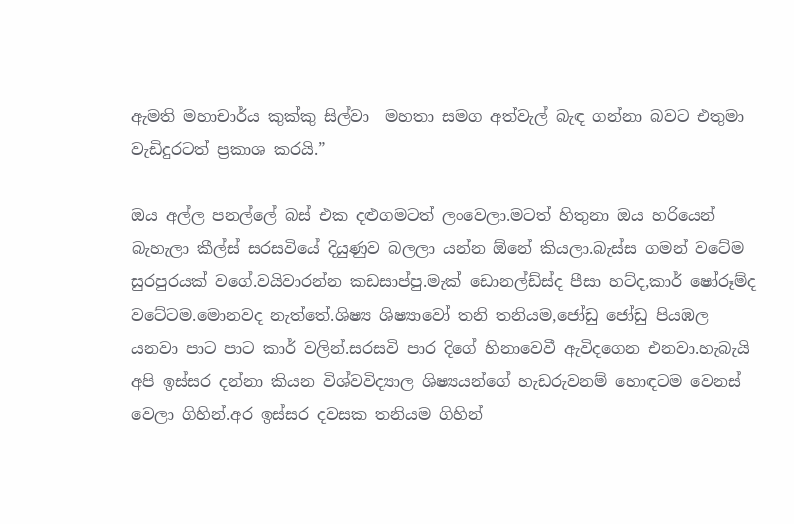ඇමති මහාචාර්ය කුක්කු සිල්වා  මහතා සමග අත්වැල් බැඳ ගන්නා බවට එතුමා වැඩිදුරටත් ප්‍රකාශ කරයි.”

ඔය අල්ල පනල්ලේ බස් එක දළුගමටත් ලංවෙලා.මටත් හිතුනා ඔය හරියෙන් බැහැලා කීල්ස් සරසවියේ දියුණුව බලලා යන්න ඕනේ කියලා.බැස්ස ගමන් වටේම සුරපුරයක් වගේ.වයිවාරන්න කඩසාප්පු.මැක් ඩොනල්ඩ්ස්ද පීසා හට්ද,කාර් ෂෝරූම්ද වටේටම.මොනවද නැත්තේ.ශිෂ්‍ය ශිෂ්‍යාවෝ තනි තනියම,ජෝඩු ජෝඩු පියඹල යනවා පාට පාට කාර් වලින්.සරසවි පාර දිගේ හිනාවෙවී ඇවිදගෙන එනවා.හැබැයි අපි ඉස්සර දන්නා කියන විශ්වවිද්‍යාල ශිෂ්‍යයන්ගේ හැඩරුවනම් හොඳටම වෙනස් වෙලා ගිහින්.අර ඉස්සර දවසක තනියම ගිහින්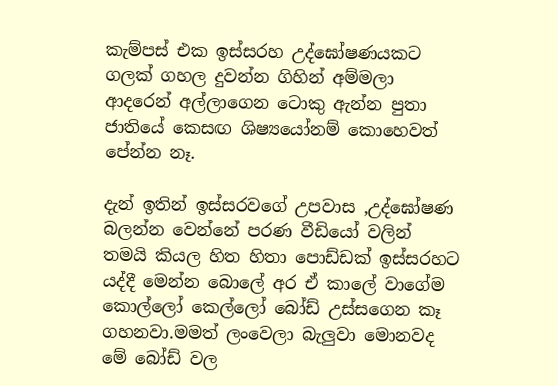කැම්පස් එක ඉස්සරහ උද්ඝෝෂණයකට ගලක් ගහල දුවන්න ගිහින් අම්මලා ආදරෙන් අල්ලාගෙන ටොකු ඇන්න පුතා ජාතියේ කෙසඟ ශිෂ්‍යයෝනම් කොහෙවත් පේන්න නෑ.

දැන් ඉතින් ඉස්සරවගේ උපවාස ,උද්ඝෝෂණ බලන්න වෙන්නේ පරණ වීඩියෝ වලින් තමයි කියල හිත හිතා පොඩ්ඩක් ඉස්සරහට යද්දී මෙන්න බොලේ අර ඒ කාලේ වාගේම කොල්ලෝ කෙල්ලෝ බෝඩ් උස්සගෙන කෑ ගහනවා.මමත් ලංවෙලා බැලුවා මොනවද මේ බෝඩ් වල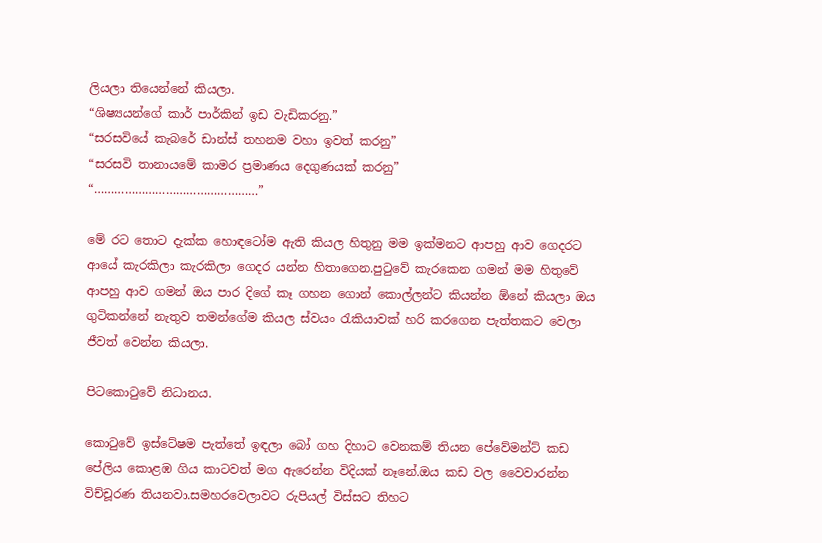ලියලා තියෙන්නේ කියලා.
“ශිෂ්‍යයන්ගේ කාර් පාර්කින් ඉඩ වැඩිකරනු.”
“සරසවියේ කැබරේ ඩාන්ස් තහනම වහා ඉවත් කරනු”
“සරසවි තානායමේ කාමර ප්‍රමාණය දෙගුණයක් කරනු”
“…………………………………………”

මේ රට තොට දැක්ක හොඳටෝම ඇති කියල හිතුනු මම ඉක්මනට ආපහු ආව ගෙදරට ආයේ කැරකිලා කැරකිලා ගෙදර යන්න හිතාගෙන.පුටුවේ කැරකෙන ගමන් මම හිතුවේ ආපහු ආව ගමන් ඔය පාර දිගේ කෑ ගහන ගොන් කොල්ලන්ට කියන්න ඕනේ කියලා ඔය ගුටිකන්නේ නැතුව තමන්ගේම කියල ස්වයං රැකියාවක් හරි කරගෙන පැත්තකට වෙලා ජීවත් වෙන්න කියලා.

පිටකොටුවේ නිධානය.

කොටුවේ ඉස්ටේෂම පැත්තේ ඉඳලා බෝ ගහ දිහාට වෙනකම් තියන පේවේමන්ට් කඩ පේලිය කොළඹ ගිය කාටවත් මග ඇරෙන්න විදියක් නෑනේ.ඔය කඩ වල වෛවාරන්න විච්චූරණ තියනවා.සමහරවෙලාවට රුපියල් විස්සට තිහට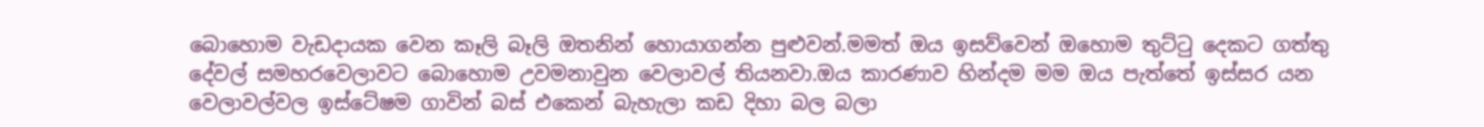බොහොම වැඩදායක වෙන කෑලි බෑලි ඔතනින් හොයාගන්න පුළුවන්.මමත් ඔය ඉසව්වෙන් ඔහොම තුට්ටු දෙකට ගත්තු දේවල් සමහරවෙලාවට බොහොම උවමනාවුන වෙලාවල් තියනවා.ඔය කාරණාව හින්දම මම ඔය පැත්තේ ඉස්සර යන වෙලාවල්වල ඉස්ටේෂම ගාවින් බස් එකෙන් බැහැලා කඩ දිහා බල බලා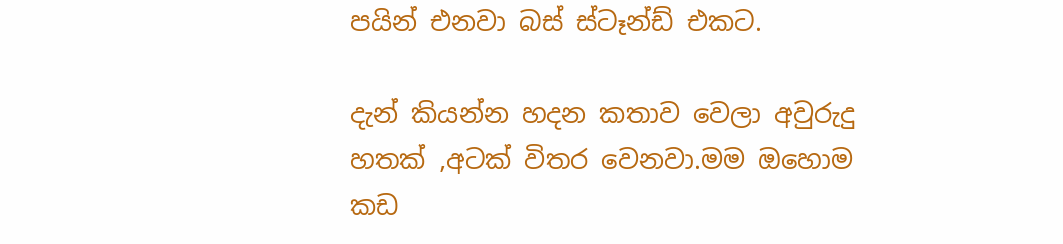පයින් එනවා බස් ස්ටෑන්ඩ් එකට.

දැන් කියන්න හදන කතාව වෙලා අවුරුදු  හතක් ,අටක් විතර වෙනවා.මම ඔහොම කඩ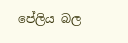පේලිය බල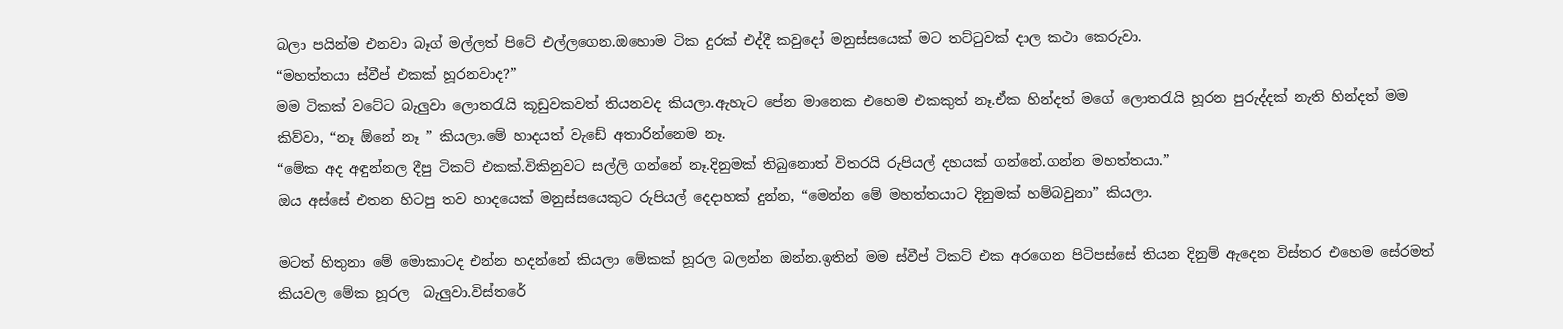බලා පයින්ම එනවා බෑග් මල්ලත් පිටේ එල්ලගෙන.ඔහොම ටික දුරක් එද්දී කවුදෝ මනුස්සයෙක් මට තට්ටුවක් දාල කථා කෙරුවා.
“මහත්තයා ස්වීප් එකක් හූරනවාද?”
මම ටිකක් වටේට බැලුවා ලොතරැයි කූඩුවකවත් තියනවද කියලා.ඇහැට පේන මානෙක එහෙම එකකුත් නෑ.ඒක හින්දත් මගේ ලොතරැයි හූරන පුරුද්දක් නැති හින්දත් මම කිව්වා, “නෑ ඕනේ නෑ ” කියලා.මේ හාදයත් වැඩේ අතාරින්නෙම නෑ.
“මේක අද අඳුන්නල දීපු ටිකට් එකක්.විකිනුවට සල්ලි ගන්නේ නෑ.දිනුමක් තිබුනොත් විතරයි රුපියල් දහයක් ගන්නේ.ගන්න මහත්තයා.”
ඔය අස්සේ එතන හිටපු තව හාදයෙක් මනුස්සයෙකුට රුපියල් දෙදාහක් දුන්න, “මෙන්න මේ මහත්තයාට දිනුමක් හම්බවුනා” කියලා.

මටත් හිතුනා මේ මොකාටද එන්න හදන්නේ කියලා මේකක් හූරල බලන්න ඔන්න.ඉතින් මම ස්වීප් ටිකට් එක අරගෙන පිටිපස්සේ තියන දිනුම් ඇදෙන විස්තර එහෙම සේරමත්  කියවල මේක හූරල  බැලුවා.විස්තරේ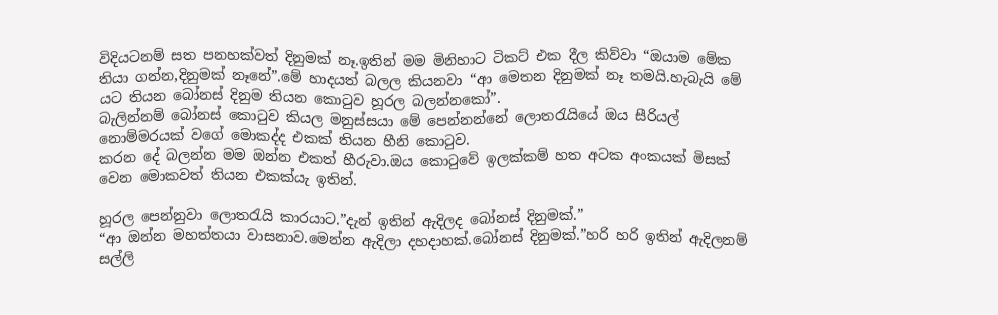විදියටනම් සත පනහක්වත් දිනුමක් නෑ.ඉතින් මම මිනිහාට ටිකට් එක දීල කිව්වා “ඔයාම මේක තියා ගන්න,දිනුමක් නෑනේ”.මේ හාදයත් බලල කියනවා “ආ මෙතන දිනුමක් නෑ තමයි.හැබැයි මේ යට තියන බෝනස් දිනුම තියන කොටුව හූරල බලන්නකෝ”.
බැලින්නම් බෝනස් කොටුව කියල මනුස්සයා මේ පෙන්නන්නේ ලොතරැයියේ ඔය සීරියල් නොම්මරයක් වගේ මොකද්ද එකක් තියන හීනි කොටුව.
කරන දේ බලන්න මම ඔන්න එකත් හීරුවා.ඔය කොටුවේ ඉලක්කම් හත අටක අංකයක් මිසක් වෙන මොකවත් තියන එකක්යැ ඉතින්.

හූරල පෙන්නුවා ලොතරැයි කාරයාට.”දැන් ඉතින් ඇදිලද බෝනස් දිනුමක්.”
“ආ ඔන්න මහත්තයා වාසනාව.මෙන්න ඇදිලා දහදාහක්.බෝනස් දිනුමක්.”හරි හරි ඉතින් ඇදිලනම් සල්ලි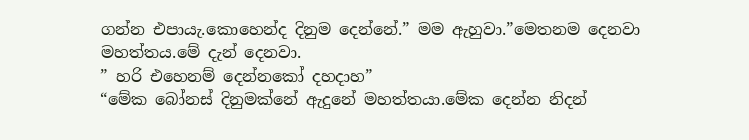ගන්න එපායැ.කොහෙන්ද දිනුම දෙන්නේ.” මම ඇහුවා.”මෙතනම දෙනවා මහත්තය.මේ දැන් දෙනවා.
” හරි එහෙනම් දෙන්නකෝ දහදාහ”
“මේක බෝනස් දිනුමක්නේ ඇදුනේ මහත්තයා.මේක දෙන්න නිදන්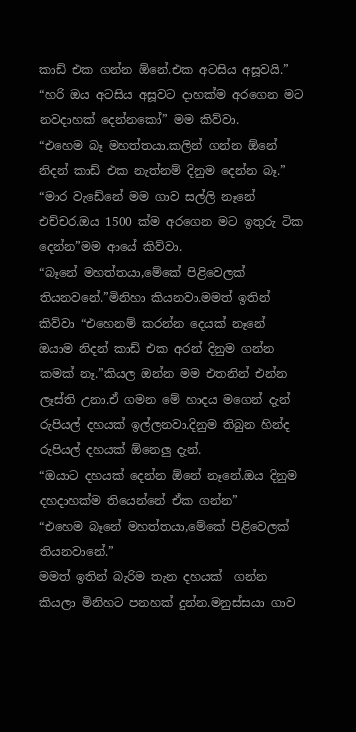කාඩ් එක ගන්න ඕනේ.එක අටසිය අසූවයි.”
“හරි ඔය අටසිය අසූවට දාහක්ම අරගෙන මට නවදාහක් දෙන්නකෝ” මම කිව්වා.
“එහෙම බෑ මහත්තයා.කලින් ගන්න ඕනේ නිදන් කාඩ් එක නැත්නම් දිනුම දෙන්න බෑ.”
“මාර වැඩේනේ මම ගාව සල්ලි නෑනේ එච්චර.ඔය 1500 ක්ම අරගෙන මට ඉතුරු ටික දෙන්න”මම ආයේ කිව්වා.
“බෑනේ මහත්තයා,මේකේ පිළිවෙලක් තියනවනේ.”මිනිහා කියනවා.මමත් ඉතින් කිව්වා “එහෙනම් කරන්න දෙයක් නෑනේ ඔයාම නිදන් කාඩ් එක අරන් දිනුම ගන්න කමක් නෑ.”කියල ඔන්න මම එතනින් එන්න ලෑස්ති උනා.ඒ ගමන මේ හාදය මගෙන් දැන් රුපියල් දහයක් ඉල්ලනවා.දිනුම තිබුන හින්ද රුපියල් දහයක් ඕනෙලු දැන්.
“ඔයාට දහයක් දෙන්න ඕනේ නෑනේ.ඔය දිනුම දහදාහක්ම තියෙන්නේ ඒක ගන්න”
“එහෙම බෑනේ මහත්තයා,මේකේ පිළිවෙලක් තියනවානේ.”
මමත් ඉතින් බැරිම තැන දහයක්  ගන්න කියලා මිනිහට පනහක් දුන්න.මනුස්සයා ගාව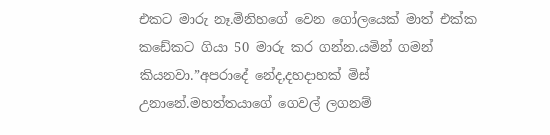එකට මාරු නෑ.මිනිහගේ වෙන ගෝලයෙක් මාත් එක්ක කඩේකට ගියා 50 මාරු කර ගන්න.යමින් ගමන් කියනවා.”අපරාදේ නේද,දහදාහක් මිස් උනානේ.මහත්තයාගේ ගෙවල් ලගනම්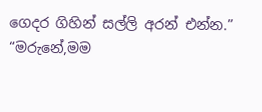ගෙදර ගිහින් සල්ලි අරන් එන්න.”
“මරුනේ,මම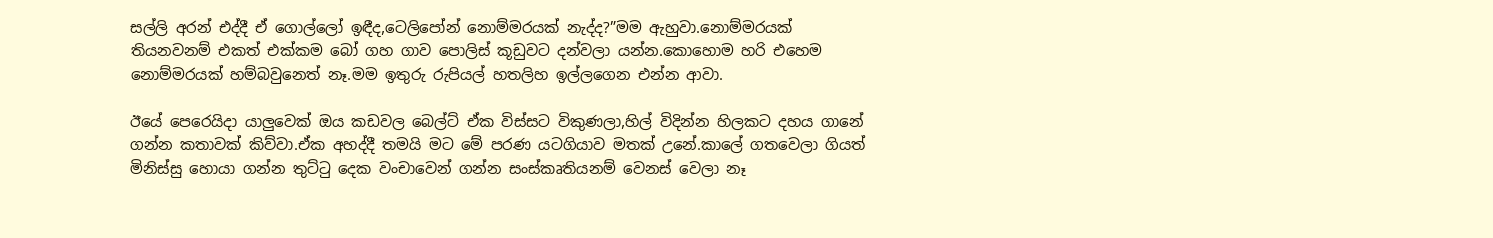සල්ලි අරන් එද්දී ඒ ගොල්ලෝ ඉඳීද,ටෙලිපෝන් නොම්මරයක් නැද්ද?”මම ඇහුවා.නොම්මරයක් තියනවනම් එකත් එක්කම බෝ ගහ ගාව පොලිස් කූඩුවට දන්වලා යන්න.කොහොම හරි එහෙම නොම්මරයක් හම්බවුනෙත් නෑ.මම ඉතුරු රුපියල් හතලිහ ඉල්ලගෙන එන්න ආවා.

ඊයේ පෙරෙයිදා යාලුවෙක් ඔය කඩවල බෙල්ට් ඒක විස්සට විකුණලා,හිල් විදින්න හිලකට දහය ගානේ ගන්න කතාවක් කිව්වා.ඒක අහද්දී තමයි මට මේ පරණ යටගියාව මතක් උනේ.කාලේ ගතවෙලා ගියත් මිනිස්සු හොයා ගන්න තුට්ටු දෙක වංචාවෙන් ගන්න සංස්කෘතියනම් වෙනස් වෙලා නෑ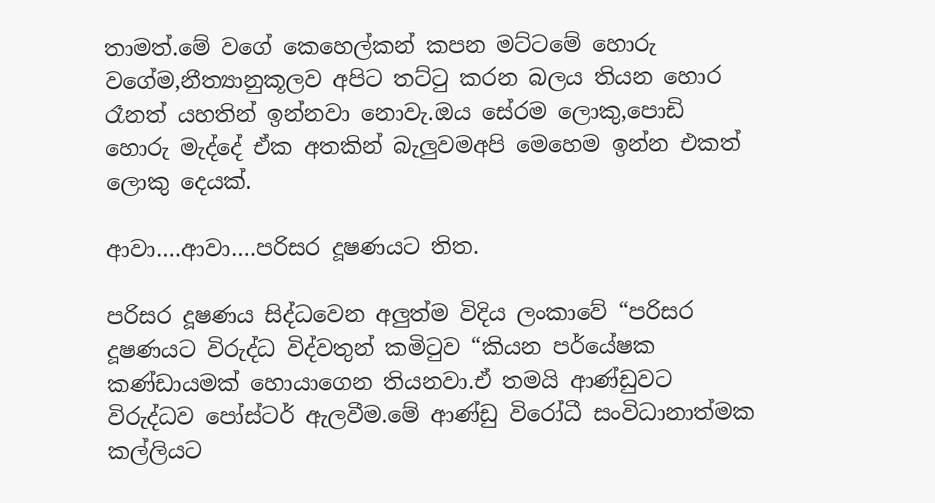තාමත්.මේ වගේ කෙහෙල්කන් කපන මට්ටමේ හොරු වගේම,නීත්‍යානුකූලව අපිට තට්ටු කරන බලය තියන හොර රෑනත් යහතින් ඉන්නවා නොවැ.ඔය සේරම ලොකු,පොඩි හොරු මැද්දේ ඒක අතකින් බැලුවමඅපි මෙහෙම ඉන්න එකත් ලොකු දෙයක්.

ආවා….ආවා….පරිසර දූෂණයට තිත.

පරිසර දූෂණය සිද්ධවෙන අලුත්ම විදිය ලංකාවේ “පරිසර දූෂණයට විරුද්ධ විද්වතුන් කමිටුව “කියන පර්යේෂක කණ්ඩායමක් හොයාගෙන තියනවා.ඒ තමයි ආණ්ඩුවට විරුද්ධව පෝස්ටර් ඇලවීම.මේ ආණ්ඩු විරෝධී සංවිධානාත්මක කල්ලියට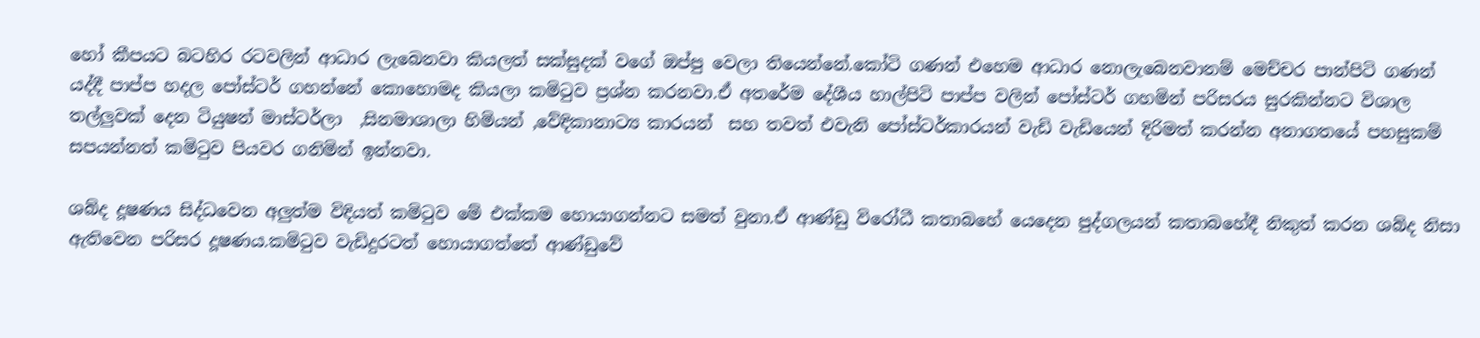හෝ කීපයට බටහිර රටවලින් ආධාර ලැබෙනවා කියලත් සක්සුදක් වගේ ඔප්පු වෙලා තියෙන්නේ.කෝටි ගණන් එහෙම ආධාර නොලැබෙනවානම් මෙච්චර පාන්පිටි ගණන් යද්දී පාප්ප හදල පෝස්ටර් ගහන්නේ කොහොමද කියලා කමිටුව ප්‍රශ්න කරනවා.ඒ අතරේම දේශීය හාල්පිටි පාප්ප වලින් පෝස්ටර් ගහමින් පරිසරය සුරකින්නට විශාල තල්ලුවක් දෙන ටියුෂන් මාස්ටර්ලා  ,සිනමාශාලා හිමියන් ,වේදිකානාට්‍ය කාරයන්  සහ තවත් එවැනි පෝස්ටර්කාරයන් වැඩි වැඩියෙන් දිරිමත් කරන්න අනාගතයේ පහසුකම් සපයන්නත් කමිටුව පියවර ගනිමින් ඉන්නවා.

ශබ්ද දූෂණය සිද්ධවෙන අලුත්ම විදියත් කමිටුව මේ එක්කම හොයාගන්නට සමත් වුනා.ඒ ආණ්ඩු විරෝධී කතාබහේ යෙදෙන පුද්ගලයන් කතාබහේදී නිකුත් කරන ශබ්ද නිසා ඇතිවෙන පරිසර දූෂණය.කමිටුව වැඩිදුරටත් හොයාගත්තේ ආණ්ඩුවේ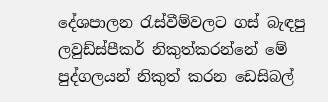දේශපාලන රැස්වීම්වලට ගස් බැඳපු ලවුඩ්ස්පීකර් නිකුත්කරන්නේ මේ පුද්ගලයන් නිකුත් කරන ඩෙසිබල්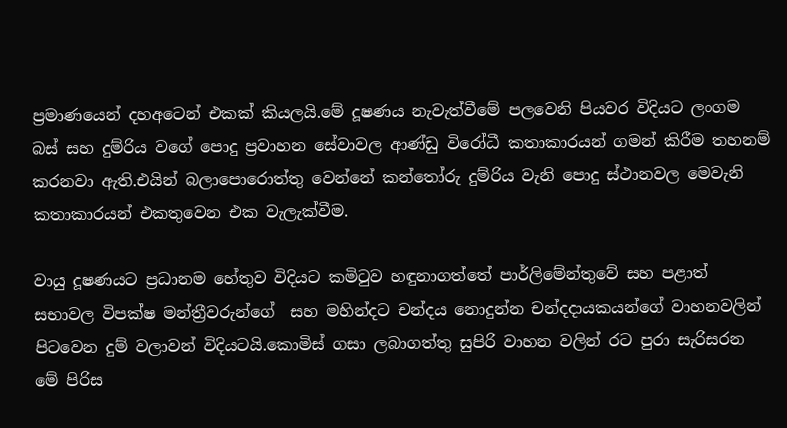ප්‍රමාණයෙන් දහඅටෙන් එකක් කියලයි.මේ දූෂණය නැවැත්වීමේ පලවෙනි පියවර විදියට ලංගම බස් සහ දුම්රිය වගේ පොදු ප්‍රවාහන සේවාවල ආණ්ඩු විරෝධී කතාකාරයන් ගමන් කිරීම තහනම් කරනවා ඇති.එයින් බලාපොරොත්තු වෙන්නේ කන්තෝරු දුම්රිය වැනි පොදු ස්ථානවල මෙවැනි කතාකාරයන් එකතුවෙන එක වැලැක්වීම.

වායු දූෂණයට ප්‍රධානම හේතුව විදියට කමිටුව හඳුනාගත්තේ පාර්ලිමේන්තුවේ සහ පළාත් සභාවල විපක්ෂ මන්ත්‍රීවරුන්ගේ  සහ මහින්දට චන්දය නොදුන්න චන්දදායකයන්ගේ වාහනවලින් පිටවෙන දුම් වලාවන් විදියටයි.කොමිස් ගසා ලබාගත්තු සුපිරි වාහන වලින් රට පුරා සැරිසරන මේ පිරිස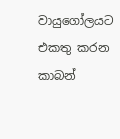වායුගෝලයට එකතු කරන කාබන්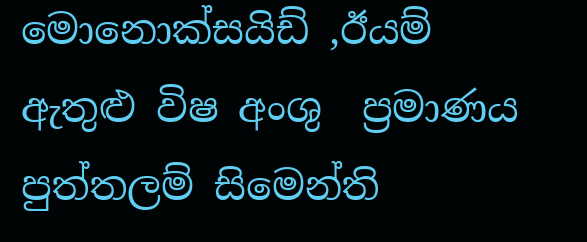මොනොක්සයිඩ් ,ඊයම් ඇතුළු විෂ අංශු  ප්‍රමාණය පුත්තලම් සිමෙන්ති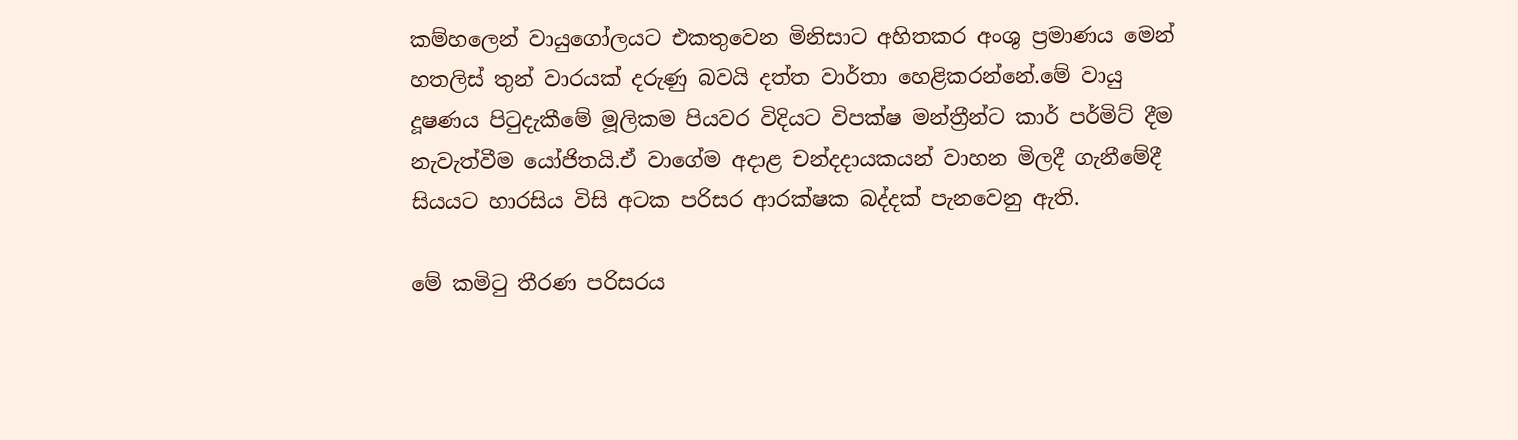කම්හලෙන් වායුගෝලයට එකතුවෙන මිනිසාට අහිතකර අංශු ප්‍රමාණය මෙන් හතලිස් තුන් වාරයක් දරුණු බවයි දත්ත වාර්තා හෙළිකරන්නේ.මේ වායු දූෂණය පිටුදැකීමේ මූලිකම පියවර විදියට විපක්ෂ මන්ත්‍රීන්ට කාර් පර්මිට් දීම නැවැත්වීම යෝජිතයි.ඒ වාගේම අදාළ චන්දදායකයන් වාහන මිලදී ගැනීමේදී සියයට හාරසිය විසි අටක පරිසර ආරක්ෂක බද්දක් පැනවෙනු ඇති.

මේ කමිටු තීරණ පරිසරය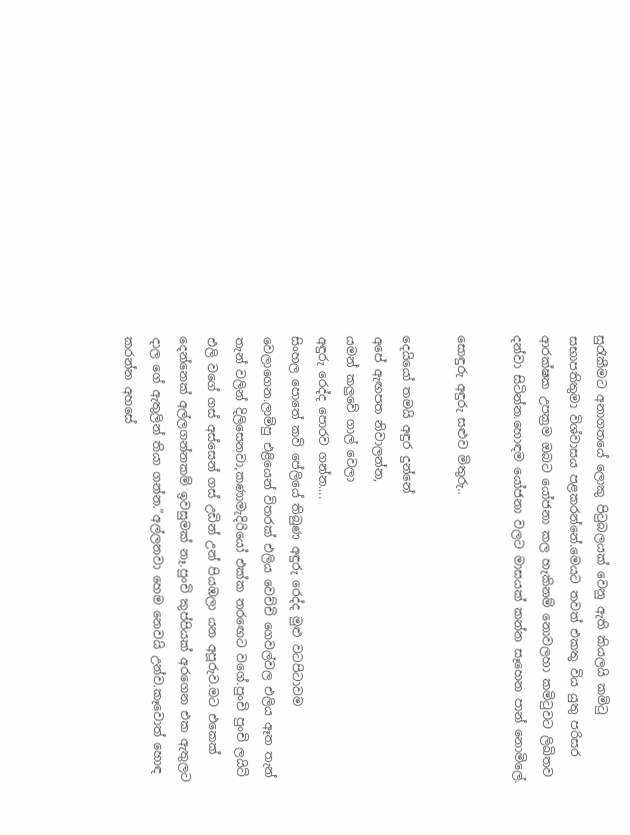සුරැකීමට අනාගතයේ ලොකු පිටුබලයක් වෙනු ඇති කියලයි කමිටු සභාපතිතුමා විශ්වාසය පළකරන්නේ.මෙයට තවත් එකතු විය යුතු පරිසර ආරක්ෂක උපක්‍රම ඔබට යෝජනා කල හැකිනම් නොවලහා කමිටුවට ලිඛිතව දන්වා සිටින්න.හොඳම යෝජනා වලට මාසයක් කන්න සෑහෙන පාන් නොමිලේ.

සොඳුරු අඳුරු සළුව මිතුරු..

දෙයියෝ තමයි අඳුර දුන්නේ
අපේ ඇඟපත නිවාලන්න,
යමන් කලුවේ ගාල් වෙලා
අඳුරු රෙද්ද පොරව ගන්න….
සිංහල පොතේ කවි පේලියේ තිබුණ අඳුරු රෙද්ද මුළු වටපිටාවම වෙලාගෙන.ලාම්පු එළියෙන් විතරක් එලිය වෙච්චි ගෙවල්වල එලිය ඈත තැන් තැන් වලින් දිලිසෙනවා,කණාමැදිරියෝ එක්ක තරඟෙට වගේ.පුංචි පුංචි ලයිට් එලි වගේ ගස් අස්සෙන් ගස් උඩින් උන් පියඹලා යන අපූරුව.මට එකෙක් දෙන්නෙක් අල්ලගන්නකම් ඉවසුමක් නෑ.පුංචි කුප්පියක් අරගෙන එක ඇතුලට දාල ගේ ඇතුලින් තියා ගන්න.”අල්ලනවා හෙම නෙවයි උන්ව.කෑවොත් හොඳ කරන්න අහසේ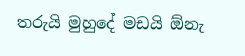තරුයි මුහුදේ මඩයි ඕනැ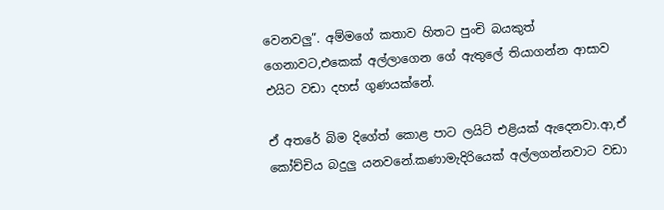වෙනවලු”. අම්මගේ කතාව හිතට පුංචි බයකුත් ගෙනාවට,එකෙක් අල්ලාගෙන ගේ ඇතුලේ තියාගන්න ආසාව එයිට වඩා දහස් ගුණයක්නේ.

ඒ අතරේ බිම දිගේත් කොළ පාට ලයිට් එළියක් ඇදෙනවා.ආ,ඒ කෝච්චිය බදුලු යනවනේ.කණාමැදිරියෙක් අල්ලගන්නවාට වඩා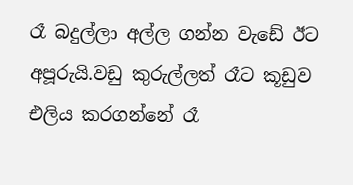රෑ බදුල්ලා අල්ල ගන්න වැඩේ ඊට අපූරුයි.වඩු කුරුල්ලත් රෑට කූඩුව එලිය කරගන්නේ රෑ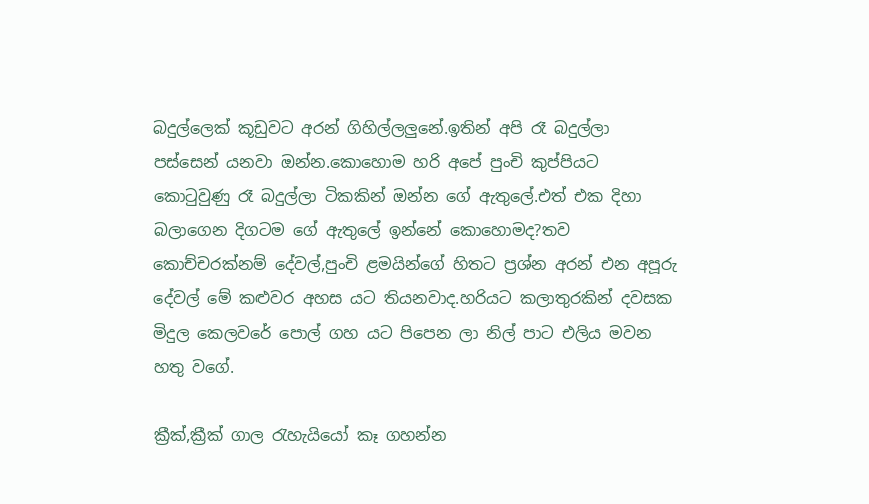බදුල්ලෙක් කූඩුවට අරන් ගිහිල්ලලුනේ.ඉතින් අපි රෑ බදුල්ලා පස්සෙන් යනවා ඔන්න.කොහොම හරි අපේ පුංචි කුප්පියට කොටුවුණු රෑ බදුල්ලා ටිකකින් ඔන්න ගේ ඇතුලේ.එත් එක දිහා බලාගෙන දිගටම ගේ ඇතුලේ ඉන්නේ කොහොමද?තව කොච්චරක්නම් දේවල්,පුංචි ළමයින්ගේ හිතට ප්‍රශ්න අරන් එන අපූරු දේවල් මේ කළුවර අහස යට තියනවාද.හරියට කලාතුරකින් දවසක මිදුල කෙලවරේ පොල් ගහ යට පිපෙන ලා නිල් පාට එලිය මවන හතු වගේ.

ක්‍රීක්,ක්‍රීක් ගාල රැහැයියෝ කෑ ගහන්න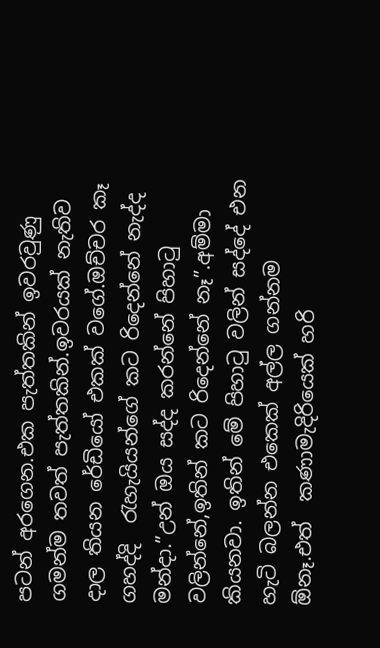පටන් අරගෙන.එක පැත්තකින් ඉවරවුණු ගමන්ම තවත් පැත්තකින්.ඉවරයක් නැතිව දාල තියන රේඩියෝ එකක් වගේ.ඔච්චර කෑ ගහද්දි  රැහැයියන්ගේ කට රිදෙන්නේ නැද්ද මන්දා.”උන් ඔය සද්ද කරන්නේ පිහාටු වලින්නේ,ඉතින් කට රිදෙන්නේ නෑ”.අම්මා කියනවා. ඉතින් මේ පිහාටු වලින් සද්දේ එන හැටි බලන්න එකෙක් අල්ල ගන්නම ඕනෑ.එත්  කණාමැදිරියෙක් හරි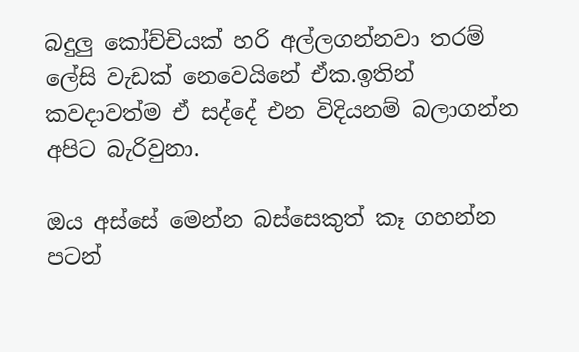බදුලු කෝච්චියක් හරි අල්ලගන්නවා තරම් ලේසි වැඩක් නෙවෙයිනේ ඒක.ඉතින් කවදාවත්ම ඒ සද්දේ එන විදියනම් බලාගන්න අපිට බැරිවුනා.

ඔය අස්සේ මෙන්න බස්සෙකුත් කෑ ගහන්න පටන්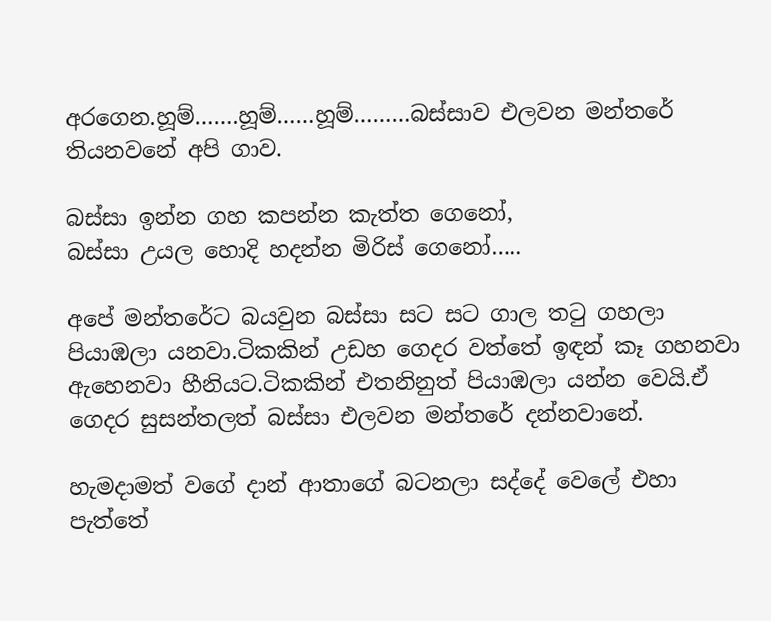අරගෙන.හූම්…….හූම්……හූම්………බස්සාව එලවන මන්තරේ තියනවනේ අපි ගාව.

බස්සා ඉන්න ගහ කපන්න කැත්ත ගෙනෝ,
බස්සා උයල හොදි හදන්න මිරිස් ගෙනෝ…..

අපේ මන්තරේට බයවුන බස්සා සට සට ගාල තටු ගහලා පියාඹලා යනවා.ටිකකින් උඩහ ගෙදර වත්තේ ඉඳන් කෑ ගහනවා ඇහෙනවා හීනියට.ටිකකින් එතනිනුත් පියාඹලා යන්න වෙයි.ඒ ගෙදර සුසන්තලත් බස්සා එලවන මන්තරේ දන්නවානේ.

හැමදාමත් වගේ දාන් ආතාගේ බටනලා සද්දේ වෙලේ එහා පැත්තේ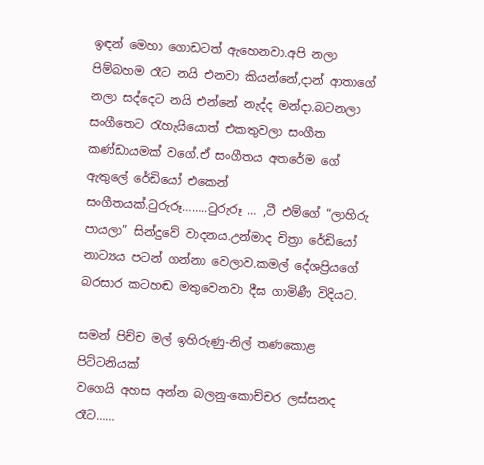ඉඳන් මෙහා ගොඩටත් ඇහෙනවා.අපි නලා පිම්බහම රෑට නයි එනවා කියන්නේ,දාන් ආතාගේ  නලා සද්දෙට නයි එන්නේ නැද්ද මන්දා.බටනලා සංගීතෙට රැහැයියොත් එකතුවලා සංගීත කණ්ඩායමක් වගේ.ඒ සංගීතය අතරේම ගේ ඇතුලේ රේඩියෝ එකෙන් සංගීතයක්.ටුරුරූ……..ටුරුරූ … ,ටී එම්ගේ “ලාහිරු පායලා” සින්දුවේ වාදනය.උන්මාද චිත්‍රා රේඩියෝ නාට්‍යය පටන් ගන්නා වෙලාව.කමල් දේශප්‍රියගේ බරසාර කටහඬ මතුවෙනවා දීඝ ගාමිණී විදියට.

සමන් පිච්ච මල් ඉහිරුණු-නිල් තණකොළ පිට්ටනියක්
වගෙයි අහස අන්න බලනු-කොච්චර ලස්සනද රෑට……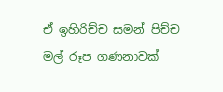ඒ ඉහිරිච්ච සමන් පිච්ච මල් රූප ගණනාවක්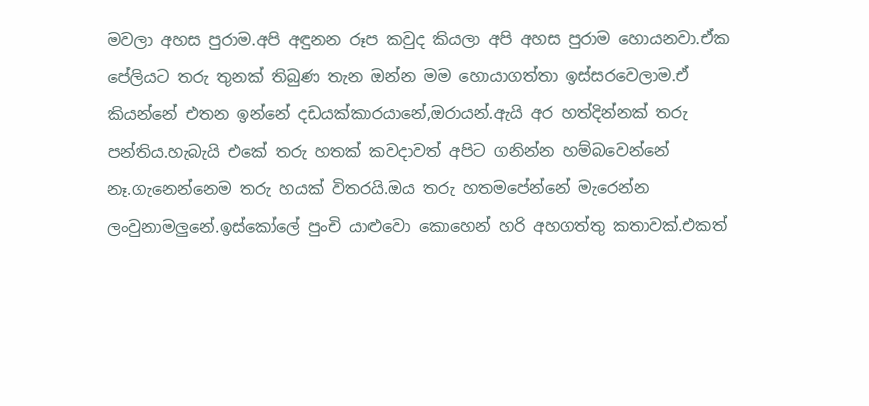මවලා අහස පුරාම.අපි අඳුනන රූප කවුද කියලා අපි අහස පුරාම හොයනවා.ඒක පේලියට තරු තුනක් තිබුණ තැන ඔන්න මම හොයාගත්තා ඉස්සරවෙලාම.ඒ කියන්නේ එතන ඉන්නේ දඩයක්කාරයානේ,ඔරායන්.ඇයි අර හත්දින්නක් තරු පන්තිය.හැබැයි එකේ තරු හතක්‌ කවදාවත් අපිට ගනින්න හම්බවෙන්නේ නෑ.ගැනෙන්නෙම තරු හයක් විතරයි.ඔය තරු හතමපේන්නේ මැරෙන්න ලංවුනාමලුනේ.ඉස්කෝලේ පුංචි යාළුවො කොහෙන් හරි අහගත්තු කතාවක්.එකත්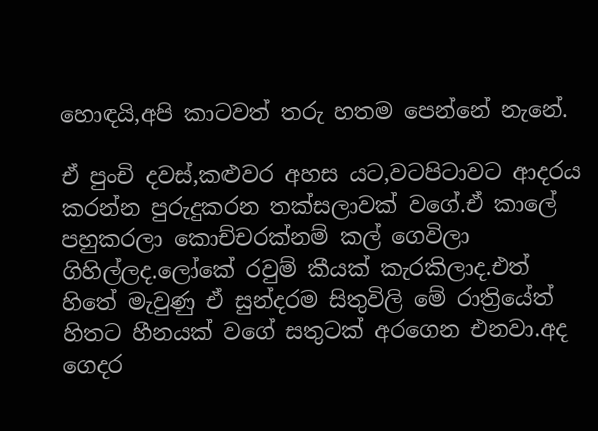හොඳයි,අපි කාටවත් තරු හතම පෙන්නේ නැනේ.

ඒ පුංචි දවස්,කළුවර අහස යට,වටපිටාවට ආදරය කරන්න පුරුදුකරන තක්සලාවක් වගේ.ඒ කාලේ පහුකරලා කොච්චරක්නම් කල් ගෙවිලා ගිහිල්ලද.ලෝකේ රවුම් කීයක් කැරකිලාද.එත් හිතේ මැවුණු ඒ සුන්දරම සිතුවිලි මේ රාත්‍රියේත් හිතට හීනයක් වගේ සතුටක් අරගෙන එනවා.අද ගෙදර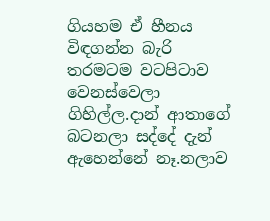ගියහම ඒ හීනය විඳගන්න බැරි තරමටම වටපිටාව වෙනස්වෙලා ගිහිල්ල.දාන් ආතාගේ බටනලා සද්දේ දැන් ඇහෙන්නේ නෑ.නලාව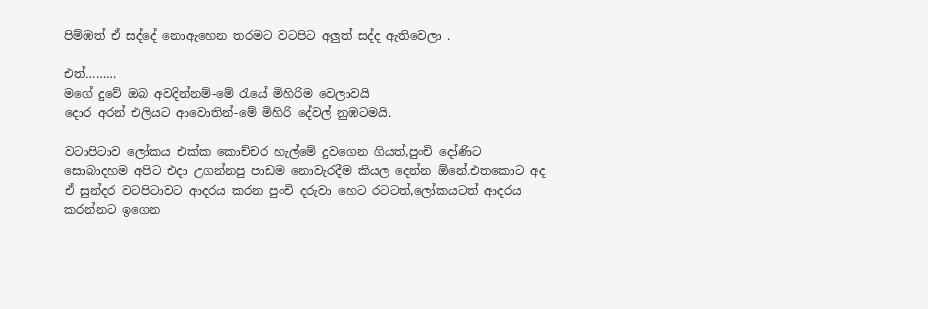පිම්ඹත් ඒ සද්දේ නොඇහෙන තරමට වටපිට අලුත් සද්ද ඇතිවෙලා .

එත්………
මගේ දුවේ ඔබ අවදින්නම්-මේ රැයේ මිහිරිම වෙලාවයි
දොර අරන් එලියට ආවොතින්-මේ මිහිරි දේවල් නුඹටමයි.

වටාපිටාව ලෝකය එක්ක කොච්චර හැල්මේ දුවගෙන ගියත්,පුංචි දෝණිට සොබාදහම අපිට එදා උගන්නපු පාඩම නොවැරදීම කියල දෙන්න ඕනේ.එතකොට අද ඒ සුන්දර වටපිටාවට ආදරය කරන පුංචි දරුවා හෙට රටටත්,ලෝකයටත් ආදරය කරන්නට ඉගෙන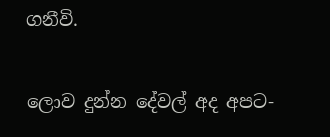ගනීවි.

ලොව දුන්න දේවල් අද අපට-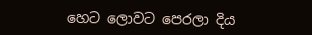හෙට ලොවට පෙරලා දිය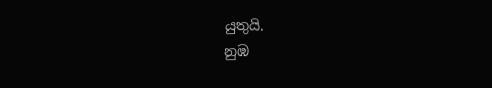යුතුයි.
නුඹ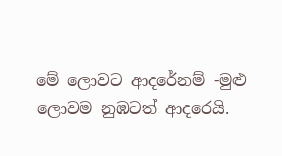මේ ලොවට ආදරේනම් -මුළු ලොවම නුඹටත් ආදරෙයි.